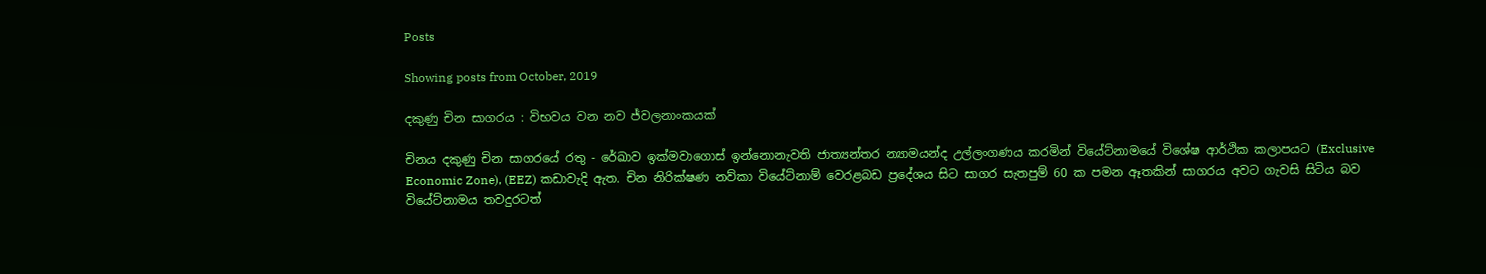Posts

Showing posts from October, 2019

දකුණු චින සාගරය : විභවය වන නව ජ්වලනාංකයක්

චිනය දකුණු චින සාගරයේ රතු - රේඛාව ඉක්මවාගොස් ඉන්නොනැවති ජාත්‍යන්තර න්‍යාමයන්ද උල්ලංගණය කරමින් වියේට්නාමයේ විශේෂ ආර්ථික කලාපයට (Exclusive Economic Zone), (EEZ) කඩාවැදි ඇත. චින නිරික්ෂණ නව්කා වියේට්නාම් වෙරළබඩ ප්‍රදේශය සිට සාගර සැතපුම් 60 ක පමන ඈතකින් සාගරය අවට ගැවසි සිටිය බව වියේට්නාමය තවදුරටත්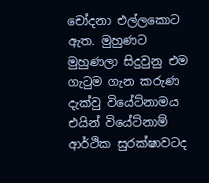චෝදනා එල්ලකොට ඇත. මුහුණට මුහුණලා සිදුවුනු එම ගැටුම ගැන කරුණ දැක්වු වියේට්නාමය එයින් වියේට්නාම් ආර්ථික සුරක්ෂාවටද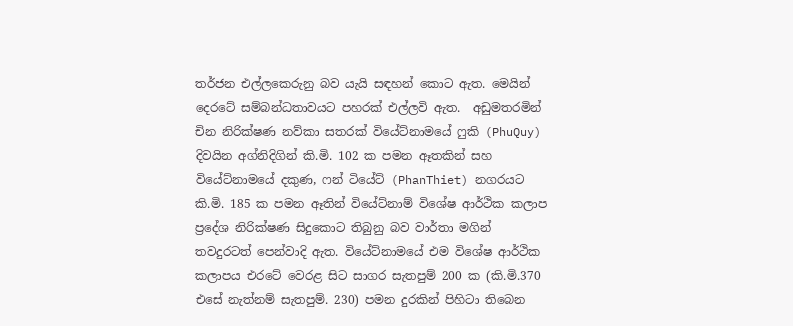තර්ජන එල්ලකෙරුනු බව යැයි සඳහන් කොට ඇත. මෙයින් දෙරටේ සම්බන්ධතාවයට පහරක් එල්ලවි ඇත.  අඩුමතරමින් චින නිරික්ෂණ නව්කා සතරක් වියේට්නාමයේ ෆුකි (PhuQuy) දිවයින අග්නිදිගින් කි.මි. 102 ක පමන ඈතකින් සහ වියේට්නාමයේ දකුණ, ෆන් ටියේට් (PhanThiet) නගරයට කි.මි. 185 ක පමන ඈතින් වියේට්නාම් විශේෂ ආර්ථික කලාප ප්‍රදේශ නිරික්ෂණ සිදුකොට තිබුනු බව වාර්තා මගින් තවදුරටත් පෙන්වාදි ඇත. වියේට්නාමයේ එම විශේෂ ආර්ථික කලාපය එරටේ වෙරළ සිට සාගර සැතපුම් 200 ක (කි.මි.370 එසේ නැත්නම් සැතපුම්. 230) පමන දුරකින් පිහිටා තිබෙන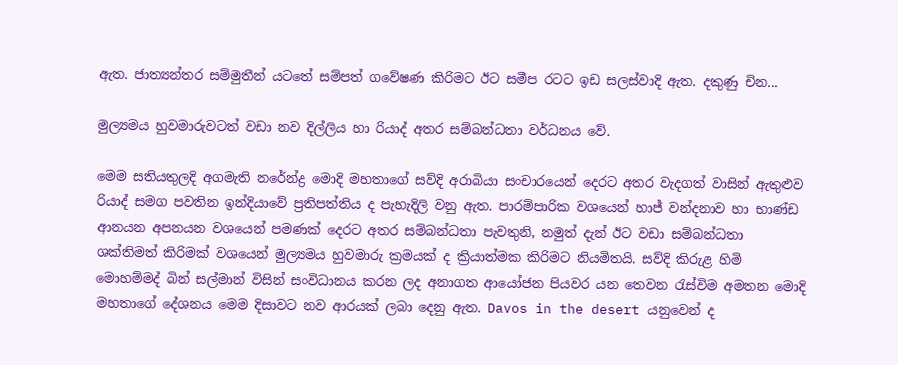ඇත. ජාත්‍යන්තර සම්මුතීන් යටතේ සම්පත් ගවේෂණ කිරිමට ඊට සමීප රටට ඉඩ සලස්වාදි ඇත. දකුණු චින...

මුල්‍යමය හුවමාරුවටත් වඩා නව දිල්ලිය හා රියාද් අතර සම්බන්ධතා වර්ධනය වේ.

මෙම සතියතුලදි අගමැති නරේන්ද්‍ර මොදි මහතාගේ සව්දි අරාබියා සංචාරයෙන් දෙරට අතර වැදගත් වාසින් ඇතුළුව රියාද් සමග පවතින ඉන්දියාවේ ප්‍රතිපත්තිය ද පැහැදිලි වනු ඇත. පාරම්පාරික වශයෙන් හාජ් වන්දනාව හා භාණ්ඩ ආනයන අපනයන වශයෙන් පමණක් දෙරට අතර සම්බන්ධතා පැවතුනි, නමුත් දැන් ඊට වඩා සම්බන්ධතා ශක්තිමත් කිරිමක් වශයෙන් මුල්‍යමය හුවමාරු ක්‍රමයක් ද ක්‍රියාත්මක කිරිමට නියමිතයි. සව්දි කිරුළ හිමි මොහම්මද් බින් සල්මාන් විසින් සංවිධානය කරන ලද අනාගත ආයෝජන පියවර යන තෙවන රැස්විම අමතන මොදි මහතාගේ දේශනය මෙම දිසාවට නව ආරයක් ලබා දෙනු ඇත. Davos in the desert යනුවෙන් ද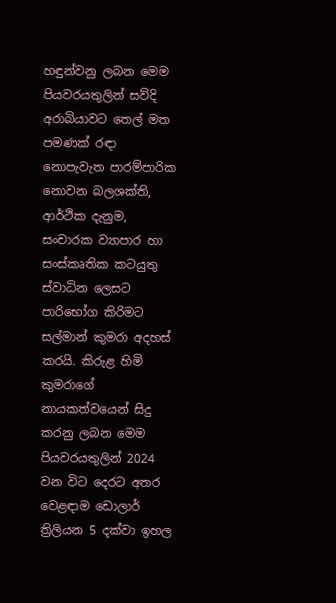හඳුන්වනු ලබන මෙම පියවරයතුලින් සව්දි අරාබියාවට තෙල් මත පමණක් රඳා නොපැවැත පාරම්පාරික නොවන බලශක්ති, ආර්ථික දැනුම, සංචාරක ව්‍යාපාර හා සංස්කෘතික කටයුතු ස්වාධින ලෙසට පාරිභෝග කිරිමට සල්මාන් කුමරා අදහස් කරයි. කිරුළ හිමි කුමරාගේ නායකත්වයෙන් සිදු කරනු ලබන මෙම පියවරයතුලින් 2024 වන විට දෙරට අතර වෙළඳාම ඩොලාර් ත්‍රිලියන 5 දක්වා ඉහල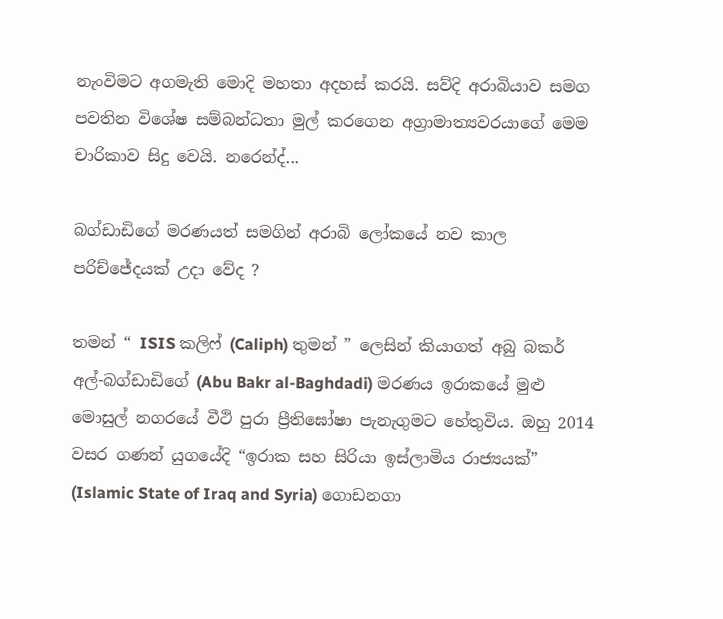නැංවිමට අගමැති මොදි මහතා අදහස් කරයි. සව්දි අරාබියාව සමග පවතින විශේෂ සම්බන්ධතා මුල් කරගෙන අග්‍රාමාත්‍යවරයාගේ මෙම චාරිකාව සිදු වෙයි. නරෙන්ද්‍...

බග්ඩාඩිගේ මරණයත් සමගින් අරාබි ලෝකයේ නව කාල පරිච්ජේදයක් උදා වේද ?

තමන් “ ISIS කලිෆ් (Caliph) තුමන් ” ලෙසින් කියාගත් අබු බකර් අල්-බග්ඩාඩිගේ (Abu Bakr al-Baghdadi) මරණය ඉරාකයේ මුළු මොසුල් නගරයේ වීථි පුරා ප්‍රීතිඝෝෂා පැනැගුමට හේතුවිය. ඔහු 2014 වසර ගණන් යුගයේදි “ඉරාක සහ සිරියා ඉස්ලාමිය රාජ්‍යයක්” (Islamic State of Iraq and Syria) ගොඩනගා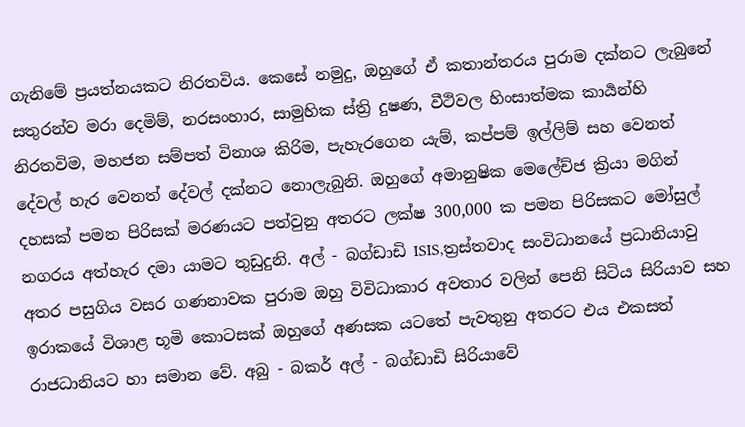ගැනිමේ ප්‍රයත්නයකට නිරතවිය. කෙසේ නමුදු, ඔහුගේ ඒ කතාන්තරය පුරාම දක්නට ලැබුනේ සතුරන්ව මරා දෙමිම්, නරසංහාර, සාමුහික ස්ත්‍රි දුෂණ, වීථිවල හිංසාත්මක කාර්‍යන්හි නිරතවිම, මහජන සම්පත් විනාශ කිරිම, පැහැරගෙන යැම්, කප්පම් ඉල්ලිම් සහ වෙනත් දේවල් හැර වෙනත් දේවල් දක්නට නොලැබුනි. ඔහුගේ අමානුෂික මෙලේච්ජ ක්‍රියා මගින් දහසක් පමන පිරිසක් මරණයට පත්වුනු අතරට ලක්ෂ 300,000 ක පමන පිරිසකට මෝසුල් නගරය අත්හැර දමා යාමට තුඩුදුනි. අල් - බග්ඩාඩි ISIS,ත්‍රස්තවාද සංවිධානයේ ප්‍රධානියාවු අතර පසුගිය වසර ගණනාවක පුරාම ඔහු විවිධාකාර අවතාර වලින් පෙනි සිටිය සිරියාව සහ ඉරාකයේ විශාළ භූමි කොටසක් ඔහුගේ අණසක යටතේ පැවතුනු අතරට එය එකසත් රාජධානියට හා සමාන වේ. අබු - බකර් අල් - බග්ඩාඩි සිරියාවේ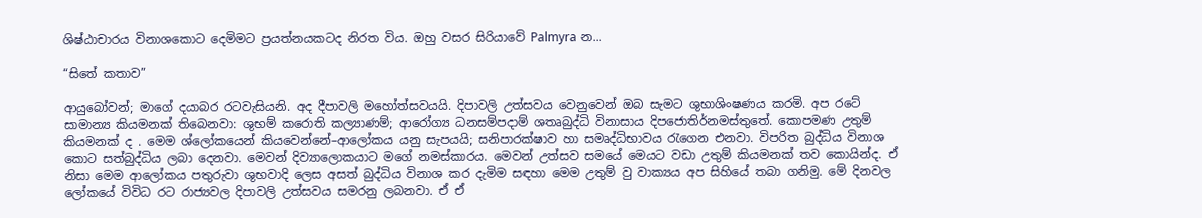ශිෂ්ඨාචාරය විනාශකොට දෙමිමට ප්‍රයත්නයකටද නිරත විය. ඔහු වසර සිරියාවේ Palmyra න...

“සිතේ කතාව”

ආයුබෝවන්; මාගේ දයාබර රටවැසියනි. අද දීපාවලි මහෝත්සවයයි. දිපාවලි උත්සවය වෙනුවෙන් ඔබ සැමට ශුභාශිංෂණය කරමි. අප රටේ සාමාන්‍ය කියමනක් තිබෙනවා: ශුභම් කරොති කල්‍යාණම්; ආරෝග්‍ය ධනසම්පදාම් ශතෘබුද්ධි විනාසාය දිපජොතිර්නමස්තුතේ. කොපමණ උතුම් කියමනක් ද . මෙම ශ්ලෝකයෙන් කියවෙන්නේ–ආලෝකය යනු සැපයයි; සනිපාරක්ෂාව හා සමෘද්ධිභාවය රැගෙන එනවා. විපරිත බුද්ධිය විනාශ කොට සත්බුද්ධිය ලබා දෙනවා. මෙවන් දිව්‍යාලොකයාට මගේ නමස්කාරය. මෙවන් උත්සව සමයේ මෙයට වඩා උතුම් කියමනක් තව කොයින්ද. ඒ නිසා මෙම ආලෝකය පතුරුවා ශුභවාදි ලෙස අසත් බුද්ධිය විනාශ කර දැමිම සඳහා මෙම උතුම් වු වාක්‍යය අප සිහියේ තබා ගනිමු. මේ දිනවල ලෝකයේ විවිධ රට රාජ්‍යවල දිපාවලි උත්සවය සමරනු ලබනවා. ඒ ඒ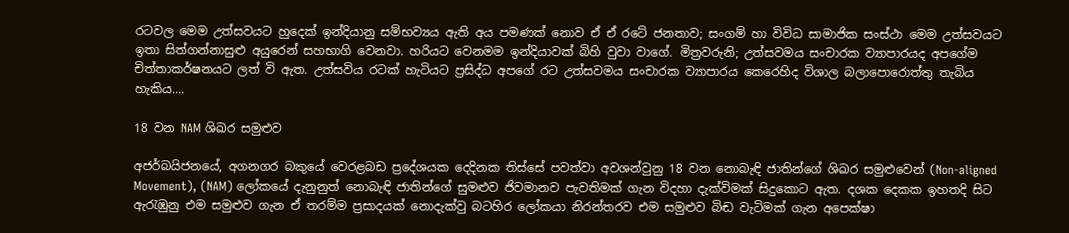රටවල මෙම උත්සවයට හුදෙක් ඉන්දියානු සම්භව්‍යය ඇති අය පමණක් නොව ඒ ඒ රටේ ජනතාව; සංගම් හා විවිධ සාමාජික සංස්ථා මෙම උත්සවයට ඉතා සිත්ගන්නාසුළු අයුරෙන් සහභාගි වෙනවා. හරියට වෙනමම ඉන්දියාවක් බිහි වුවා වාගේ. මිත්‍රවරුනි; උත්සවමය සංචාරක ව්‍යාපාරයද අපගේම චිත්තාකර්ෂනයට ලත් වි ඇත. උත්සවිය රටක් හැටියට ප්‍රසිද්ධ අපගේ රට උත්සවමය සංචාරක ව්‍යාපාරය කෙරෙහිද විශාල බලාපොරොත්තු තැබිය හැකිය....

18 වන NAM ශිඛර සමුළුව

අජර්බයිජනයේ, අගනගර බකුයේ වෙරළබඩ ප්‍රදේශයක දෙදිනක තිස්සේ පවත්වා අවශන්වුනු 18 වන නොබැඳි ජාතින්ගේ ශිඛර සමුළුවෙන් (Non-aligned Movement), (NAM) ලෝකයේ දැනුනුත් නොබැඳි ජාතින්ගේ සුමළුව ජිවමානව පැවතිමක් ගැන විදහා දැක්විමක් සිදුකොට ඇත. දශක දෙකක ඉහතදි සිට ඇරැඹුනු එම සමුළුව ගැන ඒ තරම්ම ප්‍රසාදයක් නොදැක්වු බටහිර ලෝකයා නිරන්තරව එම සමුළුව බිඬ වැටිමක් ගැන අපෙක්ෂා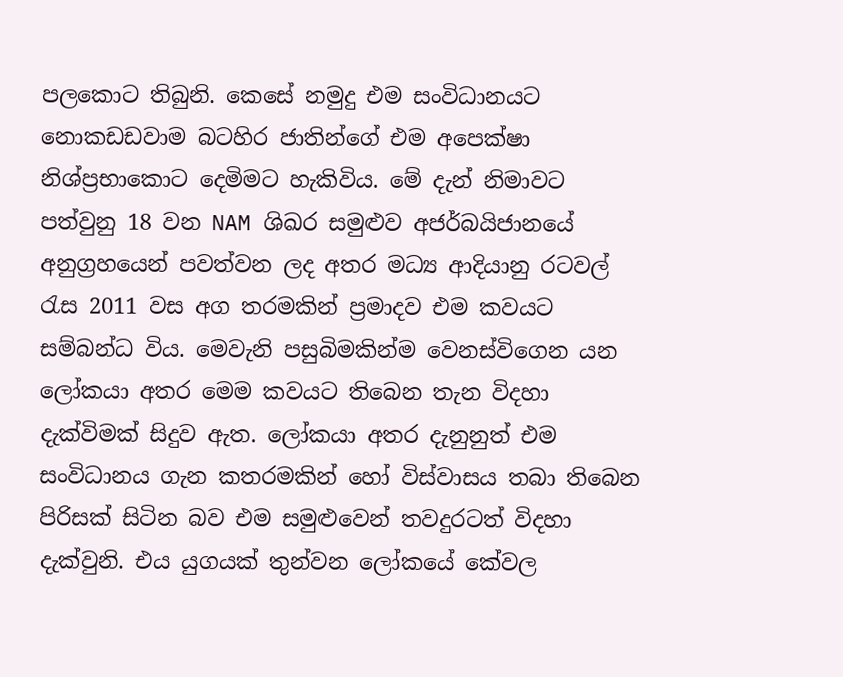පලකොට තිබුනි. කෙසේ නමුදු එම සංවිධානයට නොකඩඩවාම බටහිර ජාතින්ගේ එම අපෙක්ෂා නිශ්ප්‍රභාකොට දෙමිමට හැකිවිය. මේ දැන් නිමාවට පත්වුනු 18 වන NAM ශිඛර සමුළුව අජර්බයිජානයේ අනුග්‍රහයෙන් පවත්වන ලද අතර මධ්‍ය ආදියානු රටවල් රැස 2011 වස අග තරමකින් ප්‍රමාදව එම කවයට සම්බන්ධ විය. මෙවැනි පසුබිමකින්ම වෙනස්විගෙන යන ලෝකයා අතර මෙම කවයට තිබෙන තැන විදහා දැක්විමක් සිදුව ඇත. ලෝකයා අතර දැනුනුත් එම සංවිධානය ගැන කතරමකින් හෝ විස්වාසය තබා තිබෙන පිරිසක් සිටින බව එම සමුළුවෙන් තවදුරටත් විදහා දැක්වුනි. එය යුගයක් තුන්වන ලෝකයේ කේවල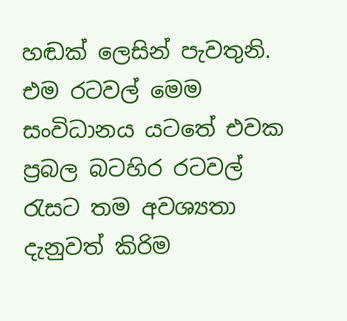හඬක් ලෙසින් පැවතුනි. එම රටවල් මෙම සංවිධානය යටතේ එවක ප්‍රබල බටහිර රටවල් රැසට තම අවශ්‍යතා දැනුවත් කිරිම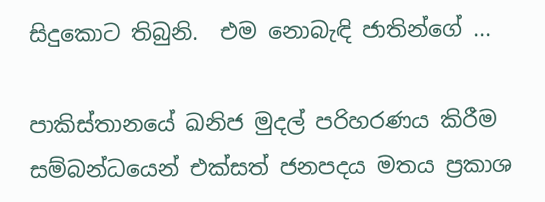සිදුකොට තිබුනි.  එම නොබැඳි ජාතින්ගේ ...

පාකිස්තානයේ ඛනිජ මුදල් පරිහරණය කිරීම සම්බන්ධයෙන් එක්සත් ජනපදය මතය ප්‍රකාශ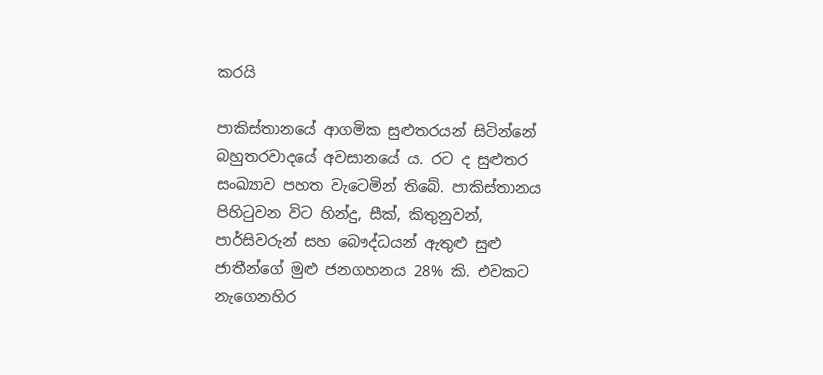කරයි

පාකිස්තානයේ ආගමික සුළුතරයන් සිටින්නේ බහුතරවාදයේ අවසානයේ ය. රට ද සුළුතර සංඛ්‍යාව පහත වැටෙමින් තිබේ. පාකිස්තානය පිහිටුවන විට හින්දු, සීක්, කිතුනුවන්, පාර්සිවරුන් සහ බෞද්ධයන් ඇතුළු සුළු ජාතීන්ගේ මුළු ජනගහනය 28% කි. එවකට නැගෙනහිර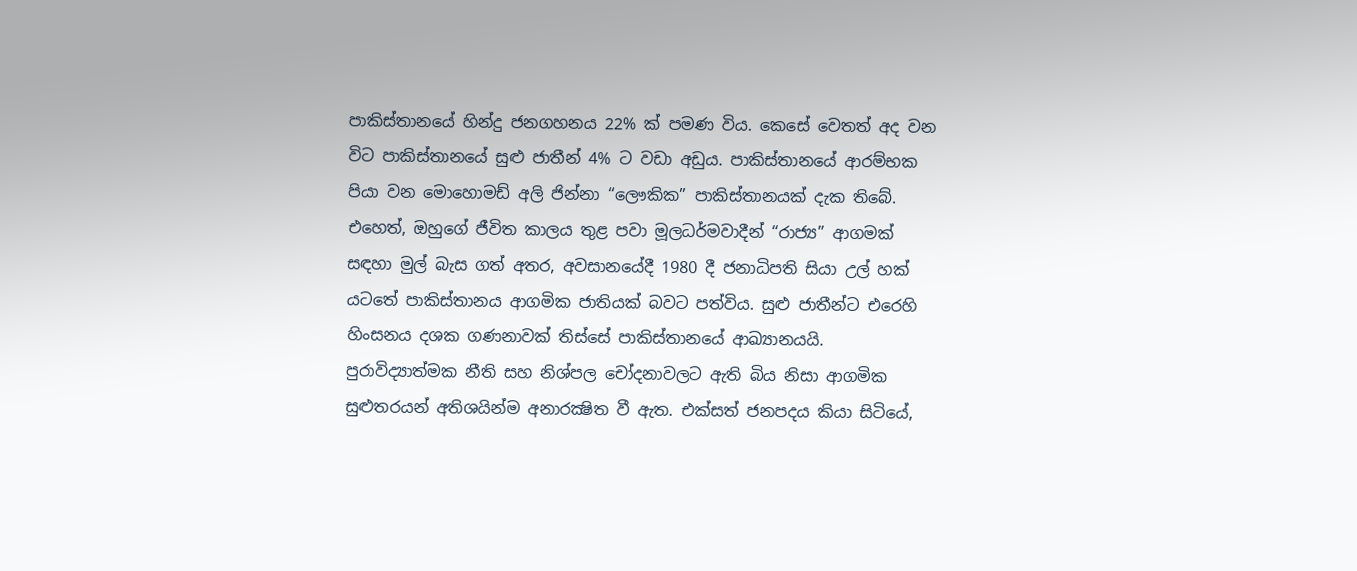පාකිස්තානයේ හින්දු ජනගහනය 22% ක් පමණ විය. කෙසේ වෙතත් අද වන විට පාකිස්තානයේ සුළු ජාතීන් 4% ට වඩා අඩුය. පාකිස්තානයේ ආරම්භක පියා වන මොහොමඩ් අලි ජින්නා “ලෞකික” පාකිස්තානයක් දැක තිබේ. එහෙත්, ඔහුගේ ජීවිත කාලය තුළ පවා මූලධර්මවාදීන් “රාජ්‍ය” ආගමක් සඳහා මුල් බැස ගත් අතර, අවසානයේදී 1980 දී ජනාධිපති සියා උල් හක් යටතේ පාකිස්තානය ආගමික ජාතියක් බවට පත්විය. සුළු ජාතීන්ට එරෙහි හිංසනය දශක ගණනාවක් තිස්සේ පාකිස්තානයේ ආඛ්‍යානයයි. පුරාවිද්‍යාත්මක නීති සහ නිශ්පල චෝදනාවලට ඇති බිය නිසා ආගමික සුළුතරයන් අතිශයින්ම අනාරක්‍ෂිත වී ඇත. එක්සත් ජනපදය කියා සිටියේ,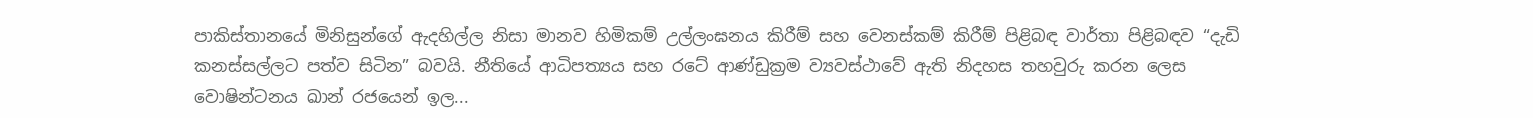පාකිස්තානයේ මිනිසුන්ගේ ඇදහිල්ල නිසා මානව හිමිකම් උල්ලංඝනය කිරීම් සහ වෙනස්කම් කිරීම් පිළිබඳ වාර්තා පිළිබඳව “දැඩි කනස්සල්ලට පත්ව සිටින” බවයි. නීතියේ ආධිපත්‍යය සහ රටේ ආණ්ඩුක්‍රම ව්‍යවස්ථාවේ ඇති නිදහස තහවුරු කරන ලෙස වොෂින්ටනය ඛාන් රජයෙන් ඉල...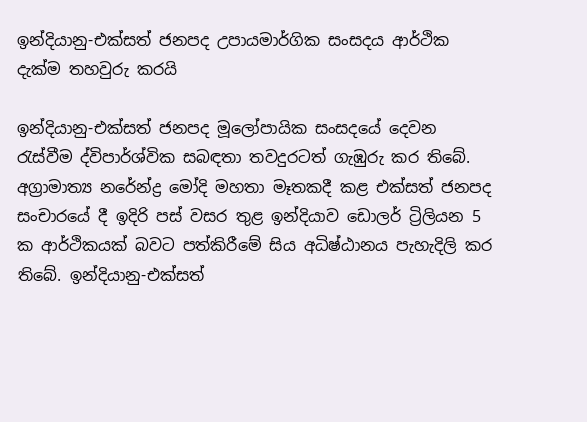ඉන්දියානු-එක්සත් ජනපද උපායමාර්ගික සංසදය ආර්ථික දැක්ම තහවුරු කරයි

ඉන්දියානු-එක්සත් ජනපද මූලෝපායික සංසදයේ දෙවන රැස්වීම ද්විපාර්ශ්වික සබඳතා තවදුරටත් ගැඹුරු කර තිබේ. අග්‍රාමාත්‍ය නරේන්ද්‍ර මෝදි මහතා මෑතකදී කළ එක්සත් ජනපද සංචාරයේ දී ඉදිරි පස් වසර තුළ ඉන්දියාව ඩොලර් ට්‍රිලියන 5 ක ආර්ථිකයක් බවට පත්කිරීමේ සිය අධිෂ්ඨානය පැහැදිලි කර තිබේ. ඉන්දියානු-එක්සත්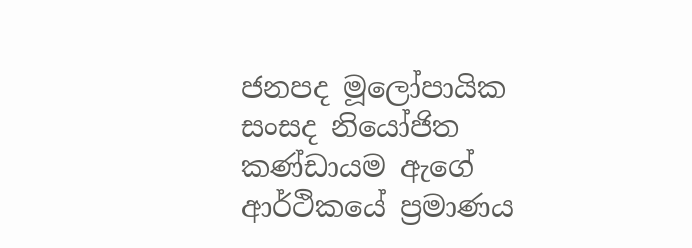ජනපද මූලෝපායික සංසද නියෝජිත කණ්ඩායම ඇගේ ආර්ථිකයේ ප්‍රමාණය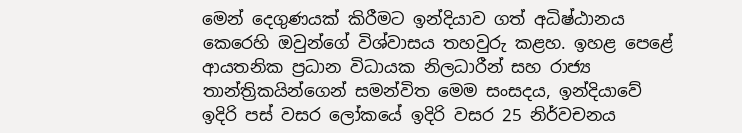මෙන් දෙගුණයක් කිරීමට ඉන්දියාව ගත් අධිෂ්ඨානය කෙරෙහි ඔවුන්ගේ විශ්වාසය තහවුරු කළහ. ඉහළ පෙළේ ආයතනික ප්‍රධාන විධායක නිලධාරීන් සහ රාජ්‍ය තාන්ත්‍රිකයින්ගෙන් සමන්විත මෙම සංසදය, ඉන්දියාවේ ඉදිරි පස් වසර ලෝකයේ ඉදිරි වසර 25 නිර්වචනය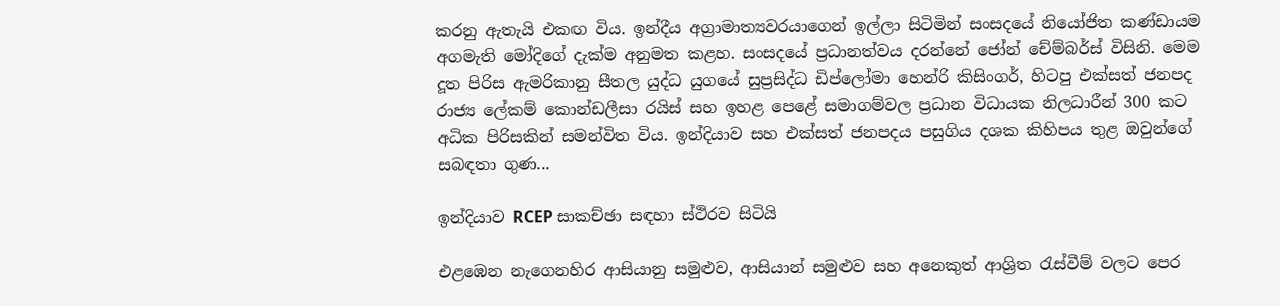කරනු ඇතැයි එකඟ විය. ඉන්දීය අග්‍රාමාත්‍යවරයාගෙන් ඉල්ලා සිටිමින් සංසදයේ නියෝජිත කණ්ඩායම අගමැති මෝදිගේ දැක්ම අනුමත කළහ. සංසදයේ ප්‍රධානත්වය දරන්නේ ජෝන් චේම්බර්ස් විසිනි. මෙම දූත පිරිස ඇමරිකානු සීතල යුද්ධ යුගයේ සුප්‍රසිද්ධ ඩිප්ලෝමා හෙන්රි කිසිංගර්, හිටපු එක්සත් ජනපද රාජ්‍ය ලේකම් කොන්ඩලීසා රයිස් සහ ඉහළ පෙළේ සමාගම්වල ප්‍රධාන විධායක නිලධාරීන් 300 කට අධික පිරිසකින් සමන්විත විය. ඉන්දියාව සහ එක්සත් ජනපදය පසුගිය දශක කිහිපය තුළ ඔවුන්ගේ සබඳතා ගුණ...

ඉන්දියාව RCEP සාකච්ඡා සඳහා ස්ථිරව සිටියි

එළඹෙන නැගෙනහිර ආසියානු සමුළුව, ආසියාන් සමුළුව සහ අනෙකුත් ආශ්‍රිත රැස්වීම් වලට පෙර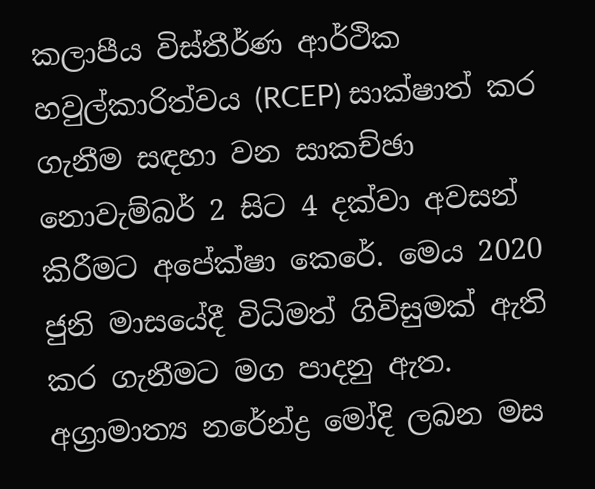කලාපීය විස්තීර්ණ ආර්ථික හවුල්කාරිත්වය (RCEP) සාක්ෂාත් කර ගැනීම සඳහා වන සාකච්ඡා නොවැම්බර් 2 සිට 4 දක්වා අවසන් කිරීමට අපේක්ෂා කෙරේ. මෙය 2020 ජුනි මාසයේදී විධිමත් ගිවිසුමක් ඇති කර ගැනීමට මග පාදනු ඇත. අග්‍රාමාත්‍ය නරේන්ද්‍ර මෝදි ලබන මස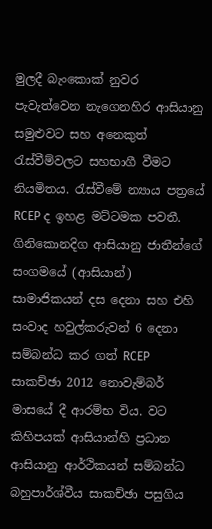මුලදී බැංකොක් නුවර පැවැත්වෙන නැගෙනහිර ආසියානු සමුළුවට සහ අනෙකුත් රැස්වීම්වලට සහභාගී වීමට නියමිතය. රැස්වීමේ න්‍යාය පත්‍රයේ RCEP ද ඉහළ මට්ටමක පවතී. ගිනිකොනදිග ආසියානු ජාතීන්ගේ සංගමයේ (ආසියාන්) සාමාජිකයන් දස දෙනා සහ එහි සංවාද හවුල්කරුවන් 6 දෙනා සම්බන්ධ කර ගත් RCEP සාකච්ඡා 2012 නොවැම්බර් මාසයේ දී ආරම්භ විය. වට කිහිපයක් ආසියාන්හි ප්‍රධාන ආසියානු ආර්ථිකයන් සම්බන්ධ බහුපාර්ශ්වීය සාකච්ඡා පසුගිය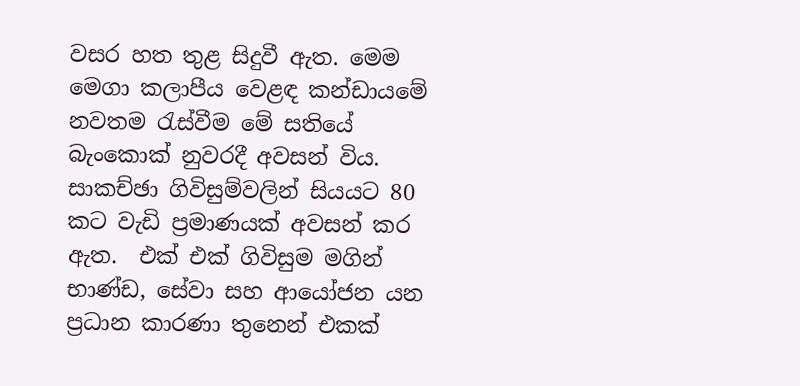වසර හත තුළ සිදුවී ඇත. මෙම මෙගා කලාපීය වෙළඳ කන්ඩායමේ නවතම රැස්වීම මේ සතියේ බැංකොක් නුවරදී අවසන් විය. සාකච්ඡා ගිවිසුම්වලින් සියයට 80 කට වැඩි ප්‍රමාණයක් අවසන් කර ඇත.  එක් එක් ගිවිසුම මගින් භාණ්ඩ, සේවා සහ ආයෝජන යන ප්‍රධාන කාරණා තුනෙන් එකක්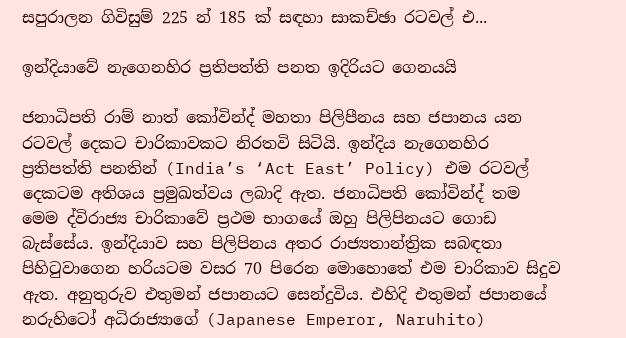සපුරාලන ගිවිසුම් 225 න් 185 ක් සඳහා සාකච්ඡා රටවල් එ...

ඉන්දියාවේ නැගෙනහිර ප්‍රතිපත්ති පනත ඉදිරියට ගෙනයයි

ජනාධිපති රාම් නාත් කෝවින්ද් මහතා පිලිපීනය සහ ජපානය යන රටවල් දෙකට චාරිකාවකට නිරතවි සිටියි. ඉන්දිය නැගෙනහිර ප්‍රතිපත්ති පනතින් (India’s ‘Act East’ Policy) එම රටවල් දෙකටම අතිශය ප්‍රමුඛත්වය ලබාදි ඇත. ජනාධිපති කෝවින්ද් තම මෙම ද්විරාජ්‍ය චාරිකාවේ ප්‍රථම භාගයේ ඔහු පිලිපිනයට ගොඩ බැස්සේය. ඉන්දියාව සහ පිලිපිනය අතර රාජ්‍යතාන්ත්‍රික සබඳතා පිහිටුවාගෙන හරියටම වසර 70 පිරෙන මොහොතේ එම චාරිකාව සිදුව ඇත. අනුතුරුව එතුමන් ජපානයට සෙන්දුවිය. එහිදි එතුමන් ජපානයේ නරුහිටෝ අධිරාජ්‍යාගේ (Japanese Emperor, Naruhito)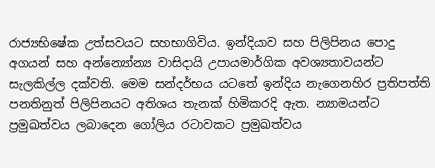රාජ්‍යභිෂේක උත්සවයට සහභාගිවිය. ඉන්දියාව සහ පිලිපිනය පොදු අගයන් සහ අන්න්‍යෝන්‍ය වාසිදායි උපායමාර්ගික අවශ්‍යතාවයන්ට සැලකිල්ල දක්වති. මෙම සන්දර්භය යටතේ ඉන්දිය නැගෙනහිර ප්‍රතිපත්ති පනතිනුත් පිලිපිනයට අතිශය තැනක් හිමිකරදි ඇත. න්‍යාමයන්ට ප්‍රමුඛත්වය ලබාදෙන ගෝලිය රටාවකට ප්‍රමුඛත්වය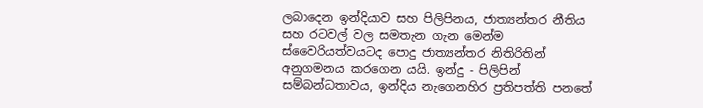ලබාදෙන ඉන්දියාව සහ පිලිපිනය, ජාත්‍යන්තර නීතිය සහ රටවල් වල සමතැන ගැන මෙන්ම ස්වෛරියත්වයටද පොදු ජාත්‍යන්තර නිතිරිතින් අනුගමනය කරගෙන යයි. ඉන්දු - පිලිපින් සම්බන්ධතාවය, ඉන්දිය නැගෙනහිර ප්‍රතිපත්ති පනතේ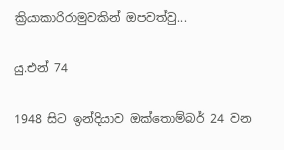ක්‍රියාකාරිරාමුවකින් ඔපවත්වු...

යු.එන් 74

1948 සිට ඉන්දියාව ඔක්තොම්බර් 24 වන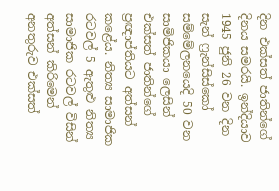දින එක්සත් ජාතින්ගේ දිනය සමරයි. ඉන්දියාව 1945 ජුනි 26 වන දින සැන් ෆ්‍රැන්සිස්කෝ සම්මේලනයෙදි 50 වන සාමිජිකයා ලෙසින් එක්සත් ජාතින්ගේ ප්‍රඥාප්තියට අත්සන් කළේය. නිත්‍ය සාමාජික රටවල් 5 ඇතුළු නිත්‍ය සාමාජික රටවල් විසින් අත්සන් කිරිමෙන් අනතුරුව එක්සත්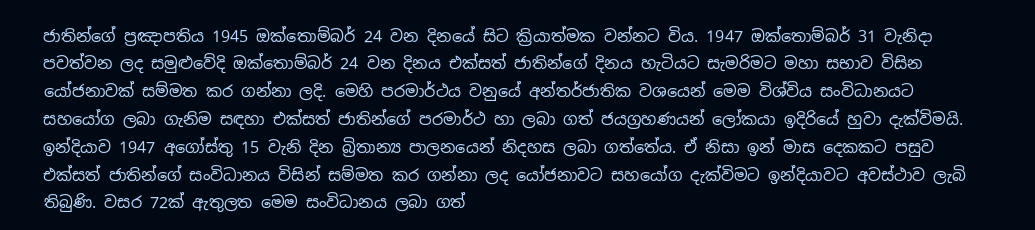ජාතින්ගේ ප්‍රඤාපතිය 1945 ඔක්තොම්බර් 24 වන දිනයේ සිට ක්‍රියාත්මක වන්නට විය. 1947 ඔක්තොම්බර් 31 වැනිදා පවත්වන ලද සමුළුවේදි ඔක්තොම්බර් 24 වන දිනය එක්සත් ජාතින්ගේ දිනය හැටියට සැමරිමට මහා සභාව විසින යෝජනාවක් සම්මත කර ගන්නා ලදි. මෙහි පරමාර්ථය වනුයේ අන්තර්ජාතික වශයෙන් මෙම විශ්විය සංවිධානයට සහයෝග ලබා ගැනිම සඳහා එක්සත් ජාතින්ගේ පරමාර්ථ හා ලබා ගත් ජයග්‍රහණයන් ලෝකයා ඉදිරියේ හුවා දැක්විමයි. ඉන්දියාව 1947 අගෝස්තු 15 වැනි දින බ්‍රිතාන්‍ය පාලනයෙන් නිදහස ලබා ගත්තේය. ඒ නිසා ඉන් මාස දෙකකට පසුව එක්සත් ජාතින්ගේ සංවිධානය විසින් සම්මත කර ගන්නා ලද යෝජනාවට සහයෝග දැක්විමට ඉන්දියාවට අවස්ථාව ලැබි තිබුණි. වසර 72ක් ඇතුලත මෙම සංවිධානය ලබා ගත්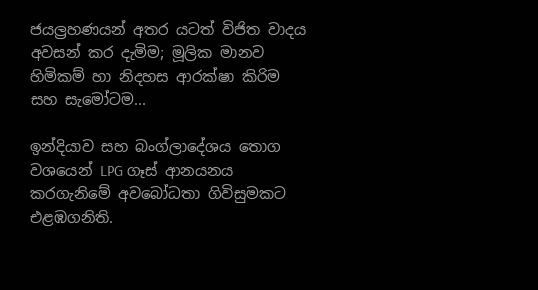ජයල්‍රහණයන් අතර යටත් විජිත වාදය අවසන් කර දැමිම; මූලික මානව හිමිකම් හා නිදහස ආරක්ෂා කිරිම සහ සැමෝටම...

ඉන්දියාව සහ බංග්ලාදේශය තොග වශයෙන් LPG ගෑස් ආනයනය කරගැනිමේ අවබෝධතා ගිවිසුමකට එළඹගනිති.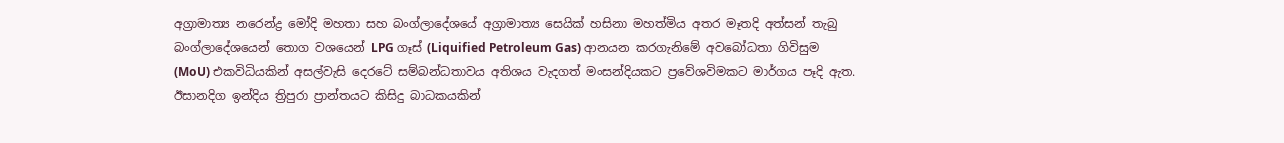අග්‍රාමාත්‍ය නරෙන්ද්‍ර මෝදි මහතා සහ බංග්ලාදේශයේ අග්‍රාමාත්‍ය සෙයික් හසිනා මහත්මිය අතර මෑතදි අත්සන් තැබු බංග්ලාදේශයෙන් තොග වශයෙන් LPG ගෑස් (Liquified Petroleum Gas) ආනයන කරගැනිමේ අවබෝධතා ගිවිසුම (MoU) එකවිධියකින් අසල්වැසි දෙරටේ සම්බන්ධතාවය අතිශය වැදගත් මංසන්දියකට ප්‍රවේශවිමකට මාර්ගය පෑදි ඇත. ඊසානදිග ඉන්දිය ත්‍රිපුරා ප්‍රාන්තයට කිසිදු බාධකයකින්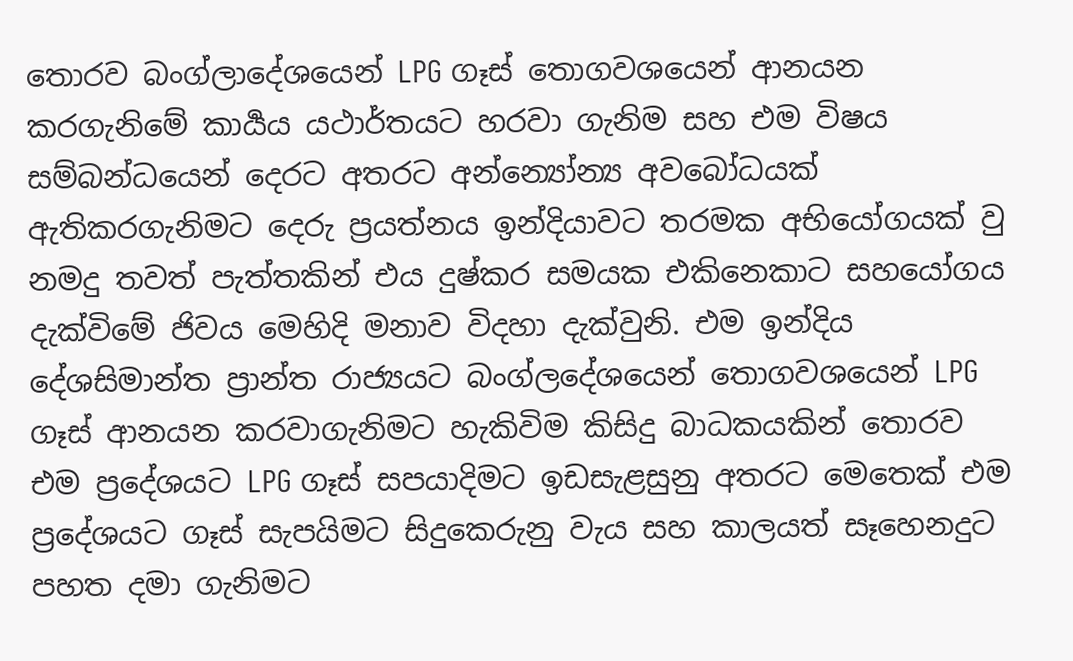තොරව බංග්ලාදේශයෙන් LPG ගෑස් තොගවශයෙන් ආනයන කරගැනිමේ කාර්‍යය යථාර්තයට හරවා ගැනිම සහ එම විෂය සම්බන්ධයෙන් දෙරට අතරට අන්න්‍යෝන්‍ය අවබෝධයක් ඇතිකරගැනිමට දෙරු ප්‍රයත්නය ඉන්දියාවට තරමක අභියෝගයක් වු නමදු තවත් පැත්තකින් එය දුෂ්කර සමයක එකිනෙකාට සහයෝගය දැක්විමේ ජිවය මෙහිදි මනාව විදහා දැක්වුනි. එම ඉන්දිය දේශසිමාන්ත ප්‍රාන්ත රාජ්‍යයට බංග්ලදේශයෙන් තොගවශයෙන් LPG ගෑස් ආනයන කරවාගැනිමට හැකිවිම කිසිදු බාධකයකින් තොරව එම ප්‍රදේශයට LPG ගෑස් සපයාදිමට ඉඩසැළසුනු අතරට මෙතෙක් එම ප්‍රදේශයට ගෑස් සැපයිමට සිදුකෙරුනු වැය සහ කාලයත් සෑහෙනදුට පහත දමා ගැනිමට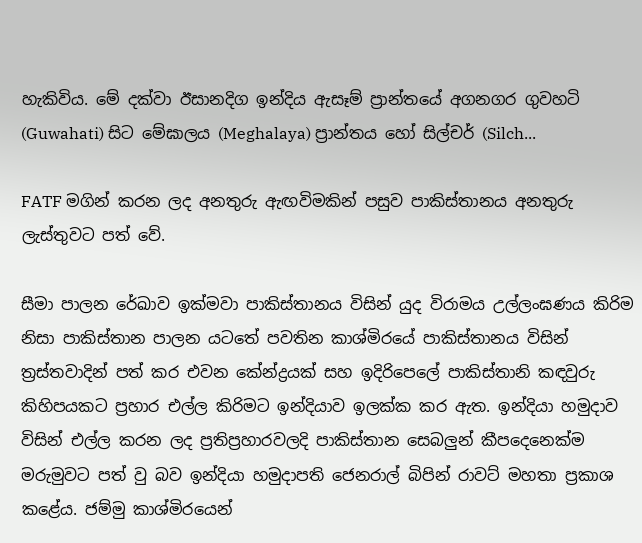හැකිවිය. මේ දක්වා ඊසානදිග ඉන්දිය ඇසෑම් ප්‍රාන්තයේ අගනගර ගුවහටි (Guwahati) සිට මේඝාලය (Meghalaya) ප්‍රාන්තය හෝ සිල්චර් (Silch...

FATF මගින් කරන ලද අනතුරු ඇඟවිමකින් පසුව පාකිස්තානය අනතුරු ලැස්තුවට පත් වේ.

සීමා පාලන රේඛාව ඉක්මවා පාකිස්තානය විසින් යුද විරාමය උල්ලංඝණය කිරිම නිසා පාකිස්තාන පාලන යටතේ පවතින කාශ්මිරයේ පාකිස්තානය විසින් ත්‍රස්තවාදින් පත් කර එවන කේන්ද්‍රයක් සහ ඉදිරිපෙලේ පාකිස්තානි කඳවුරු කිහිපයකට ප්‍රහාර එල්ල කිරිමට ඉන්දියාව ඉලක්ක කර ඇත. ඉන්දියා හමුදාව විසින් එල්ල කරන ලද ප්‍රතිප්‍රහාරවලදි පාකිස්තාන සෙබලුන් කීපදෙනෙක්ම මරුමුවට පත් වු බව ඉන්දියා හමුදාපති ජෙනරාල් බිපින් රාවට් මහතා ප්‍රකාශ කළේය. ජම්මු කාශ්මිරයෙන්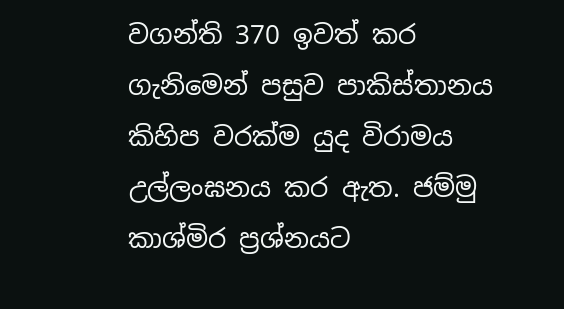වගන්ති 370 ඉවත් කර ගැනිමෙන් පසුව පාකිස්තානය කිහිප වරක්ම යුද විරාමය උල්ලංඝනය කර ඇත. ජම්මු කාශ්මිර ප්‍රශ්නයට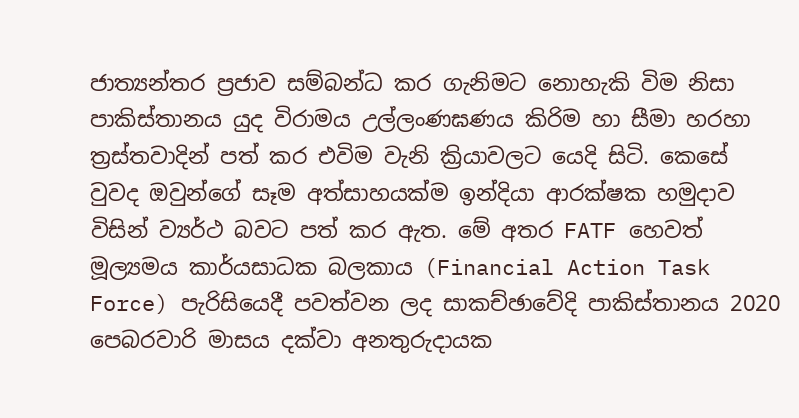ජාත්‍යන්තර ප්‍රජාව සම්බන්ධ කර ගැනිමට නොහැකි විම නිසා පාකිස්තානය යුද විරාමය උල්ලංණඝණය කිරිම හා සීමා හරහා ත්‍රස්තවාදින් පත් කර එවිම වැනි ක්‍රියාවලට යෙදි සිටි. කෙසේ වුවද ඔවුන්ගේ සෑම අත්සාහයක්ම ඉන්දියා ආරක්ෂක හමුදාව විසින් ව්‍යර්ථ බවට පත් කර ඇත. මේ අතර FATF හෙවත් මූල්‍යමය කාර්යසාධක බලකාය (Financial Action Task Force) පැරිසියෙදී පවත්වන ලද සාකච්ඡාවේදි පාකිස්තානය 2020 පෙබරවාරි මාසය දක්වා අනතුරුදායක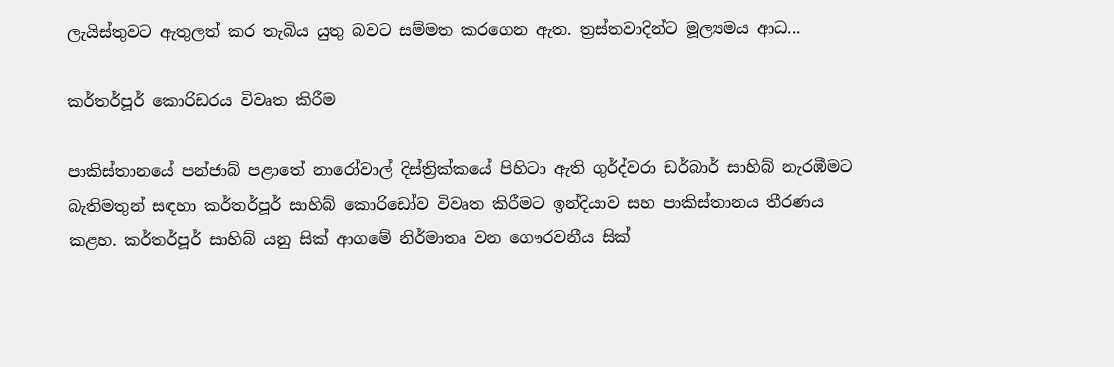ලැයිස්තුවට ඇතුලත් කර තැබිය යුතු බවට සම්මත කරගෙන ඇත. ත්‍රස්තවාදින්ට මූල්‍යමය ආධ...

කර්තර්පූර් කොරිඩරය විවෘත කිරීම

පාකිස්තානයේ පන්ජාබ් පළාතේ නාරෝවාල් දිස්ත්‍රික්කයේ පිහිටා ඇති ගුර්ද්වරා ඩර්බාර් සාහිබ් නැරඹීමට බැතිමතුන් සඳහා කර්තර්පූර් සාහිබ් කොරිඩෝව විවෘත කිරීමට ඉන්දියාව සහ පාකිස්තානය තීරණය කළහ. කර්තර්පූර් සාහිබ් යනු සික් ආගමේ නිර්මාතෘ වන ගෞරවනීය සික්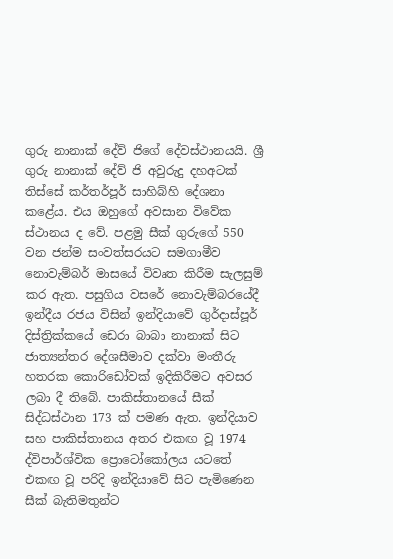ගුරු නානාක් දේව් ජිගේ දේවස්ථානයයි. ශ්‍රී ගුරු නානාක් දේව් ජි අවුරුදු දහඅටක් තිස්සේ කර්තර්පූර් සාහිබ්හි දේශනා කළේය. එය ඔහුගේ අවසාන විවේක ස්ථානය ද වේ. පළමු සීක් ගුරුගේ 550 වන ජන්ම සංවත්සරයට සමගාමීව නොවැම්බර් මාසයේ විවෘත කිරීම සැලසුම් කර ඇත. පසුගිය වසරේ නොවැම්බරයේදී ඉන්දීය රජය විසින් ඉන්දියාවේ ගුර්දාස්පූර් දිස්ත්‍රික්කයේ ඩෙරා බාබා නානාක් සිට ජාත්‍යන්තර දේශසීමාව දක්වා මංතීරු හතරක කොරිඩෝවක් ඉදිකිරීමට අවසර ලබා දී තිබේ. පාකිස්තානයේ සීක් සිද්ධස්ථාන 173 ක් පමණ ඇත. ඉන්දියාව සහ පාකිස්තානය අතර එකඟ වූ 1974 ද්විපාර්ශ්වික ප්‍රොටෝකෝලය යටතේ එකඟ වූ පරිදි ඉන්දියාවේ සිට පැමිණෙන සීක් බැතිමතුන්ට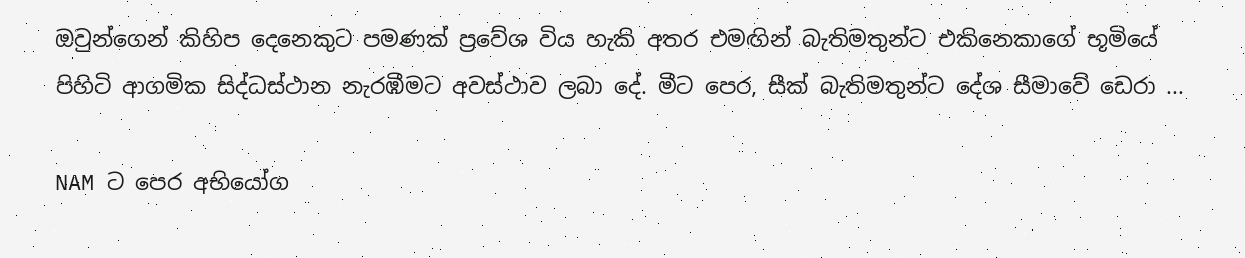ඔවුන්ගෙන් කිහිප දෙනෙකුට පමණක් ප්‍රවේශ විය හැකි අතර එමඟින් බැතිමතුන්ට එකිනෙකාගේ භූමියේ පිහිටි ආගමික සිද්ධස්ථාන නැරඹීමට අවස්ථාව ලබා දේ. මීට පෙර, සීක් බැතිමතුන්ට දේශ සීමාවේ ඩෙරා ...

NAM ට පෙර අභියෝග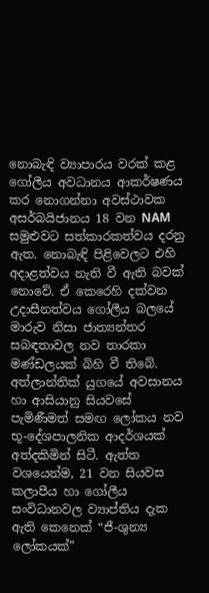නොබැඳි ව්‍යාපාරය වරක් කළ ගෝලීය අවධානය ආකර්ෂණය කර නොගන්නා අවස්ථාවක අසර්බයිජානය 18 වන NAM සමුළුවට සත්කාරකත්වය දරනු ඇත. නොබැඳි පිළිවෙලට එහි අදාළත්වය නැති වී ඇති බවක් නොවේ. ඒ කෙරෙහි දක්වන උදාසීනත්වය ගෝලීය බලයේ මාරුව නිසා ජාත්‍යන්තර සබඳතාවල නව තාරකා මණ්ඩලයක් බිහි වී තිබේ. අත්ලාන්තික් යුගයේ අවසානය හා ආසියානු සියවසේ පැමිණීමත් සමඟ ලෝකය නව භූ-දේශපාලනික ආදර්ශයක් අත්දකිමින් සිටී. ඇත්ත වශයෙන්ම, 21 වන සියවස කලාපීය හා ගෝලීය සංවිධානවල ව්‍යාප්තිය දැක ඇති කෙනෙක් “ජී-ශුන්‍ය ලෝකයක්”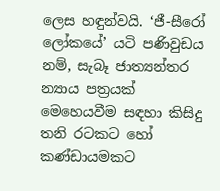ලෙස හඳුන්වයි. ‘ජී-සීරෝ ලෝකයේ’ යටි පණිවුඩය නම්, සැබෑ ජාත්‍යන්තර න්‍යාය පත්‍රයක් මෙහෙයවීම සඳහා කිසිදු තනි රටකට හෝ කණ්ඩායමකට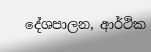දේශපාලන, ආර්ථික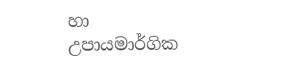හා උපායමාර්ගික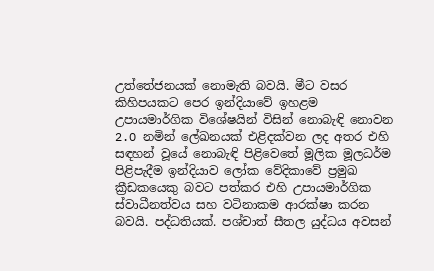උත්තේජනයක් නොමැති බවයි. මීට වසර කිහිපයකට පෙර ඉන්දියාවේ ඉහළම උපායමාර්ගික විශේෂයින් විසින් නොබැඳි නොවන 2.O නමින් ලේඛනයක් එළිදක්වන ලද අතර එහි සඳහන් වූයේ නොබැඳි පිළිවෙතේ මූලික මූලධර්ම පිළිපැදීම ඉන්දියාව ලෝක වේදිකාවේ ප්‍රමුඛ ක්‍රීඩකයෙකු බවට පත්කර එහි උපායමාර්ගික ස්වාධීනත්වය සහ වටිනාකම ආරක්ෂා කරන බවයි. පද්ධතියක්. පශ්චාත් සීතල යුද්ධය අවසන්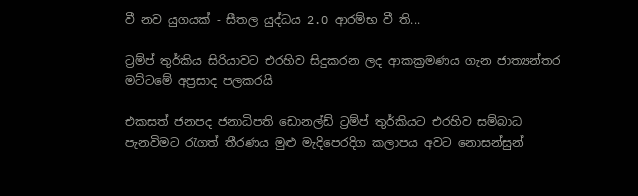වී නව යුගයක් - සීතල යුද්ධය 2.O ආරම්භ වී ති...

ට්‍රම්ප් තුර්කිය සිරියාවට එරහිව සිදුකරන ලද ආකක්‍රමණය ගැන ජාත්‍යන්තර මට්ටමේ අප්‍රසාද පලකරයි

එකසත් ජනපද ජනාධිපති ඩොනල්ඩ් ට්‍රම්ප් තුර්කියට එරහිව සම්බාධ පැනවිමට රැගත් තීරණය මුළු මැදිපෙරදිග කලාපය අවට නොසන්සුන්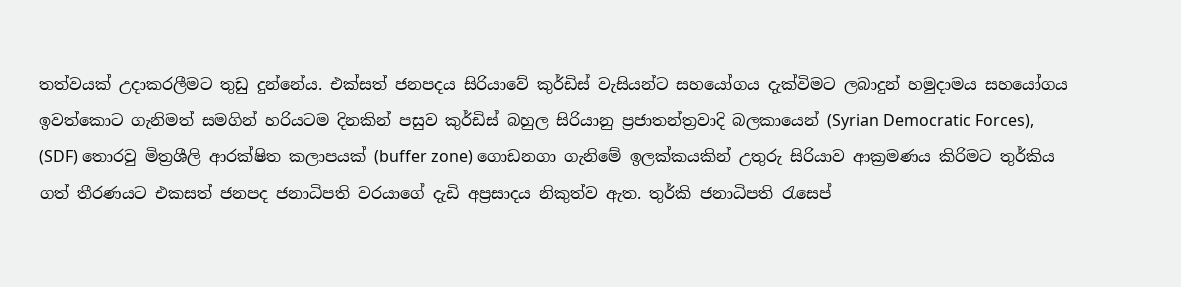තත්වයක් උදාකරලීමට තුඩු දුන්නේය. එක්සත් ජනපදය සිරියාවේ කුර්ඩිස් වැසියන්ට සහයෝගය දැක්විමට ලබාදුන් හමුදාමය සහයෝගය ඉවත්කොට ගැනිමත් සමගින් හරියටම දිනකින් පසුව කුර්ඩිස් බහුල සිරියානු ප්‍රජාතන්ත්‍රවාදි බලකායෙන් (Syrian Democratic Forces), (SDF) තොරවු මිත්‍රශීලි ආරක්ෂිත කලාපයක් (buffer zone) ගොඩනගා ගැනිමේ ඉලක්කයකින් උතුරු සිරියාව ආක්‍රමණය කිරිමට තුර්කිය ගත් තීරණයට එකසත් ජනපද ජනාධිපති වරයාගේ දැඩි අප්‍රසාදය නිකුත්ව ඇත. තුර්කි ජනාධිපති රැසෙප්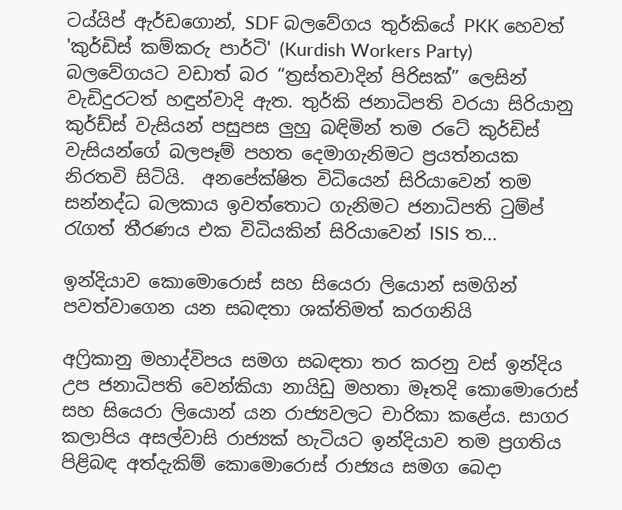ටය්යිප් ඇර්ඩගොන්, SDF බලවේගය තුර්කියේ PKK හෙවත් 'කුර්ඩිස් කම්කරු පාර්ටි' (Kurdish Workers Party) බලවේගයට වඩාත් බර “ත්‍රස්තවාදින් පිරිසක්” ලෙසින් වැඩිදුරටත් හඳුන්වාදි ඇත. තුර්කි ජනාධිපති වරයා සිරියානු කුර්ඩ්ස් වැසියන් පසුපස ලුහු බඳිමින් තම රටේ කුර්ඩිස් වැසියන්ගේ බලපෑම් පහත දෙමාගැනිමට ප්‍රයත්නයක නිරතවි සිටියි.  අනපේක්ෂිත විධියෙන් සිරියාවෙන් තම සන්නද්ධ බලකාය ඉවත්තොට ගැනිමට ජනාධිපති ටුම්ප් රැගත් තීරණය එක විධියකින් සිරියාවෙන් ISIS ත...

ඉන්දියාව කොමොරොස් සහ සියෙරා ලියොන් සමගින් පවත්වාගෙන යන සබඳතා ශක්තිමත් කරගනියි

අෆ්‍රිකානු මහාද්විපය සමග සබඳතා තර කරනු වස් ඉන්දිය උප ජනාධිපති වෙන්කියා නායිඩු මහතා මෑතදි කොමොරොස් සහ සියෙරා ලියොන් යන රාජ්‍යවලට චාරිකා කළේය. සාගර කලාපිය අසල්වාසි රාජ්‍යක් හැටියට ඉන්දියාව තම ප්‍රගතිය පිළිබඳ අත්දැකිම් කොමොරොස් රාජ්‍යය සමග බෙදා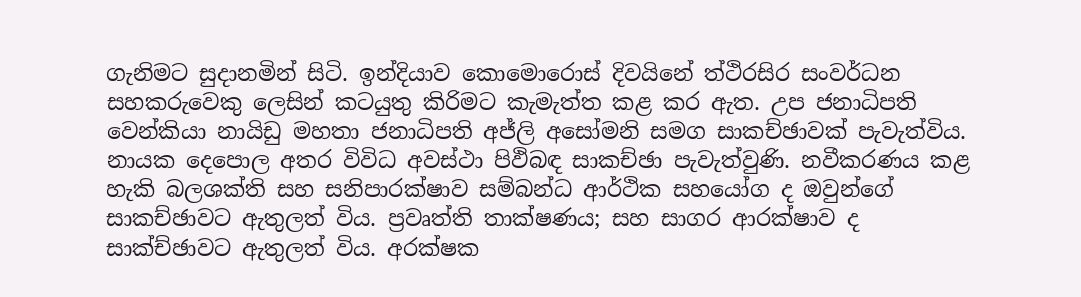ගැනිමට සුදානමින් සිටි. ඉන්දියාව කොමොරොස් දිවයිනේ ත්ථිරසිර සංවර්ධන සහකරුවෙකු ලෙසින් කටයුතු කිරිමට කැමැත්ත කළ කර ඇත. උප ජනාධිපති වෙන්කියා නායිඩු මහතා ජනාධිපති අජ්ලි අසෝමනි සමග සාකච්ඡාවක් පැවැත්විය. නායක දෙපොල අතර විවිධ අවස්ථා පිඵිබඳ සාකච්ඡා පැවැත්වුණි. නවීකරණය කළ හැකි බලශක්ති සහ සනිපාරක්ෂාව සම්බන්ධ ආර්ථික සහයෝග ද ඔවුන්ගේ සාකච්ඡාවට ඇතුලත් විය. ප්‍රවෘත්ති තාක්ෂණය; සහ සාගර ආරක්ෂාව ද සාක්ච්ඡාවට ඇතුලත් විය. අරක්ෂක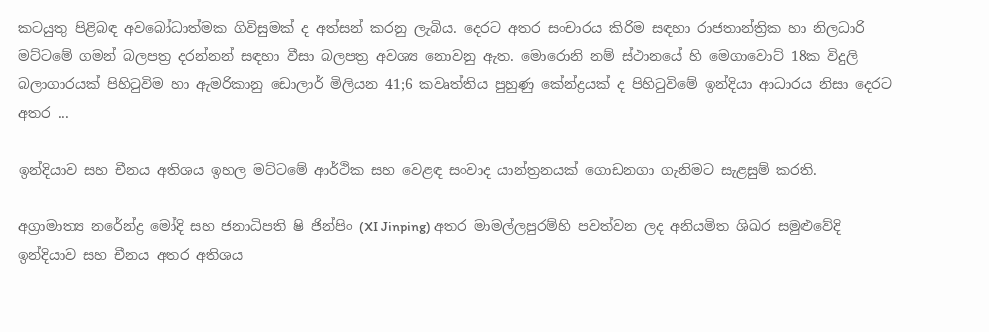කටයුතු පිළිබඳ අවබෝධාත්මක ගිවිසුමක් ද අත්සන් කරනු ලැබිය. දෙරට අතර සංචාරය කිරිම සඳහා රාජතාන්ත්‍රික හා නිලධාරි මට්ටමේ ගමන් බලපත්‍ර දරන්නන් සඳහා වීසා බලපත්‍ර අවශ්‍ය නොවනු ඇත. මොරොනි නම් ස්ථානයේ හි මෙගාවොට් 18ක විදුලි බලාගාරයක් පිහිටුවිම හා ඇමරිකානු ඩොලාර් මිලියන 41;6 කවෘත්තිය පුහුණු කේන්ද්‍රයක් ද පිහිටුවිමේ ඉන්දියා ආධාරය නිසා දෙරට අතර ...

ඉන්දියාව සහ චීනය අතිශය ඉහල මට්ටමේ ආර්ථික සහ වෙළඳ සංවාද යාන්ත්‍රනයක් ගොඩනගා ගැනිමට සැළසුම් කරති.

අග්‍රාමාත්‍ය නරේන්ද්‍ර මෝදි සහ ජනාධිපති ෂි ජින්පිං (XI Jinping) අතර මාමල්ලපුරම්හි පවත්වන ලද අනියමිත ශිඛර සමුළුවේදි ඉන්දියාව සහ චීනය අතර අතිශය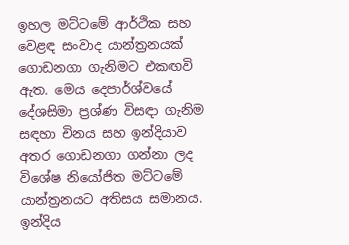ඉහල මට්ටමේ ආර්ථික සහ වෙළඳ සංවාද යාන්ත්‍රනයක් ගොඩනගා ගැනිමට එකඟවි ඇත. මෙය දෙපාර්ශ්වයේ දේශසිමා ප්‍රශ්ණ විසඳා ගැනිම සඳහා චිනය සහ ඉන්දියාව අතර ගොඩනගා ගන්නා ලද විශේෂ නියෝජිත මට්ටමේ යාන්‍ත්‍රනයට අතිසය සමානය. ඉන්දිය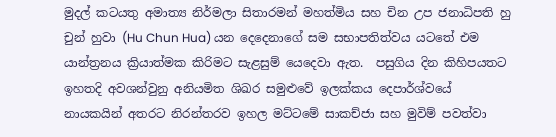මුදල් කටයතු අමාත්‍ය නිර්මලා සිතාරමන් මහත්මිය සහ චින උප ජනාධිපති හු චුන් හුවා (Hu Chun Hua) යන දෙදෙනාගේ සම සභාපතිත්වය යටතේ එම යාන්ත්‍රනය ක්‍රියාත්මක කිරිමට සැළසුම් යෙදෙවා ඇත.  පසුගිය දින කිහිපයතට ඉහතදි අවශන්වුනු අනියමිත ශිඛර සමුළුවේ ඉලක්කය දෙපාර්ශ්වයේ නායකයින් අතරට නිරන්තරව ඉහල මට්ටමේ සාකච්ජා සහ මුවිම් පවත්වා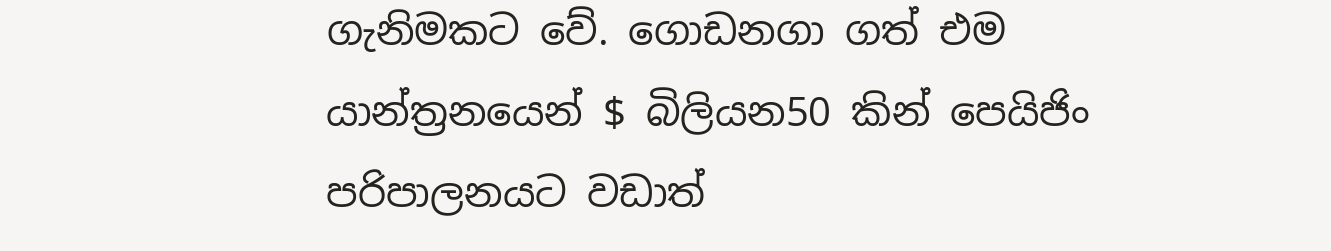ගැනිමකට වේ. ගොඩනගා ගත් එම යාන්ත්‍රනයෙන් $ බිලියන50 කින් පෙයිජිං පරිපාලනයට වඩාත්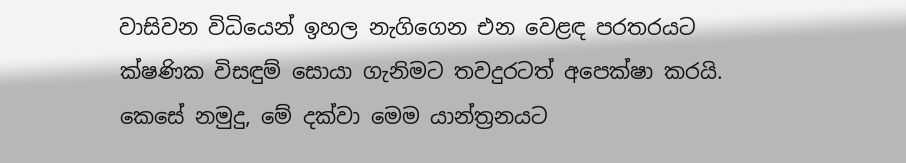වාසිවන විධියෙන් ඉහල නැගිගෙන එන වෙළඳ පරතරයට ක්ෂණික විසඳුම් සොයා ගැනිමට තවදුරටත් අපෙක්ෂා කරයි. කෙසේ නමුදු, මේ දක්වා මෙම යාන්ත්‍රනයට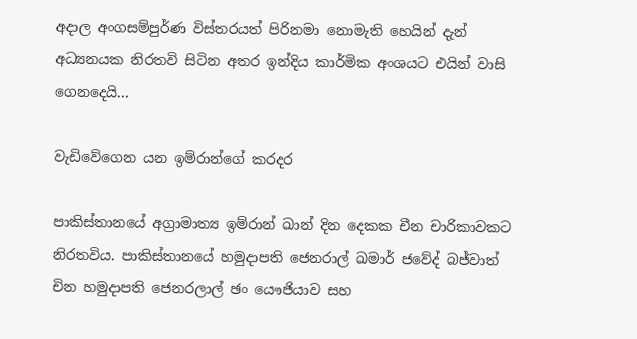අදාල අංගසම්පුර්ණ විස්තරයත් පිරිනමා නොමැති හෙයින් දැන් අධ්‍යනයක නිරතවි සිටින අතර ඉන්දිය කාර්මික අංශයට එයින් වාසි ගෙනදෙයි...

වැඩිවේගෙන යන ඉම්රාන්ගේ කරදර

පාකිස්තානයේ අග්‍රාමාත්‍ය ඉම්රාන් ඛාන් දින දෙකක චීන චාරිකාවකට නිරතවිය. පාකිස්තානයේ හමුදාපති ජෙනරාල් ඛමාර් ජවේද් බජ්වාත් චින හමුදාපති ජෙනරලාල් ඡං යෞජියාව සහ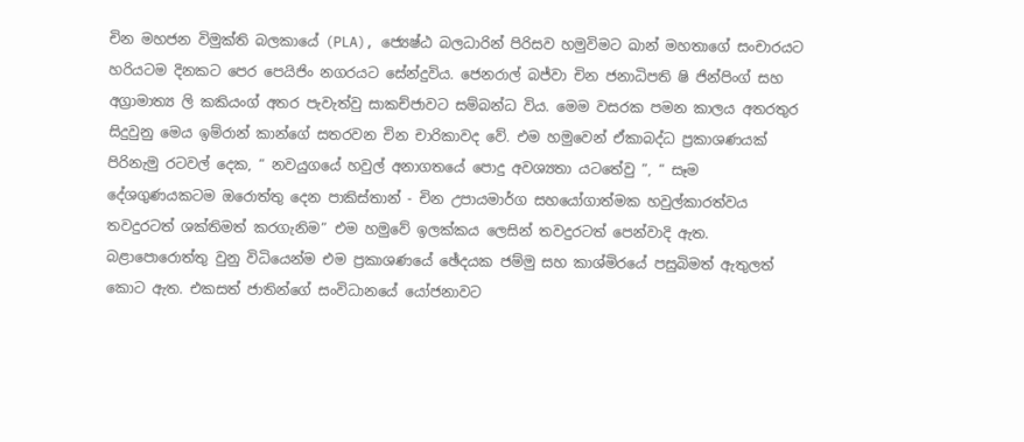චින මහජන විමුක්ති බලකායේ (PLA), ජ්‍යෙෂ්ඨ බලධාරින් පිරිසව හමුවිමට ඛාන් මහතාගේ සංචාරයට හරියටම දිනකට පෙර පෙයිජිං නගරයට සේන්දුවිය. ජෙනරාල් බජ්වා චින ජනාධිපති ෂි ජින්පිංග් සහ අග්‍රාමාත්‍ය ලි කකියංග් අතර පැවැත්වු සාකච්ජාවට සම්බන්ධ විය. මෙම වසරක පමන කාලය අතරතුර සිදුවුනු මෙය ඉම්රාන් කාන්ගේ සතරවන චින චාරිකාවද වේ. එම හමුවෙන් ඒකාබද්ධ ප්‍රකාශණයක් පිරිනැමු රටවල් දෙක, “ නවයුගයේ හවුල් අනාගතයේ පොදු අවශ්‍යතා යටතේවු ”, “ සෑම දේශගුණයකටම ඔරොත්තු දෙන පාකිස්තාන් - චින උපායමාර්ග සහයෝගාත්මක හවුල්කාරත්වය තවදුරටත් ශක්තිමත් කරගැනිම” එම හමුවේ ඉලක්කය ලෙසින් තවදුරටත් පෙන්වාදි ඇත. බළාපොරොත්තු වුනු විධියෙන්ම එම ප්‍රකාශණයේ ඡේදයක ජම්මු සහ කාශ්මිරයේ පසුබිමත් ඇතුලත් කොට ඇත. එකසත් ජාතින්ගේ සංවිධානයේ යෝජනාවට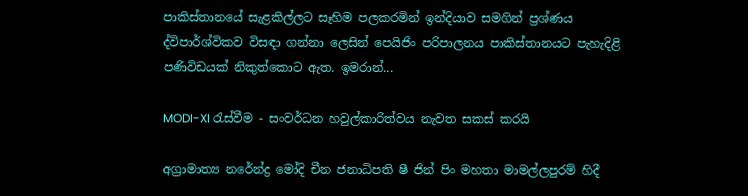පාකිස්තානයේ සැළකිල්ලට සෑහිම පලකරමින් ඉන්දියාව සමගින් ප්‍රශ්ණය ද්විපාර්ශ්විකව විසඳා ගන්නා ලෙසින් පෙයිජිං පරිපාලනය පාකිස්තානයට පැහැදිළි පණිවිඩයක් නිකුත්කොට ඇත. ඉමරාන්...

MODI-XI රැස්වීම - සංවර්ධන හවුල්කාරිත්වය නැවත සකස් කරයි

අග්‍රාමාත්‍ය නරේන්ද්‍ර මෝදි චීන ජනාධිපති ෂී ජින් පිං මහතා මාමල්ලපුරම් හිදී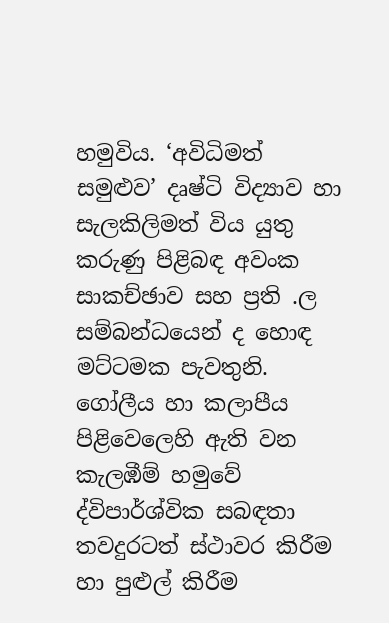හමුවිය. ‘අවිධිමත් සමුළුව’ දෘෂ්ටි විද්‍යාව හා සැලකිලිමත් විය යුතු කරුණු පිළිබඳ අවංක සාකච්ඡාව සහ ප්‍රති .ල සම්බන්ධයෙන් ද හොඳ මට්ටමක පැවතුනි. ගෝලීය හා කලාපීය පිළිවෙලෙහි ඇති වන කැලඹීම් හමුවේ ද්විපාර්ශ්වික සබඳතා තවදුරටත් ස්ථාවර කිරීම හා පුළුල් කිරීම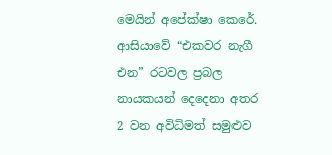මෙයින් අපේක්ෂා කෙරේ. ආසියාවේ “එකවර නැගී එන” රටවල ප්‍රබල නායකයන් දෙදෙනා අතර 2 වන අවිධිමත් සමුළුව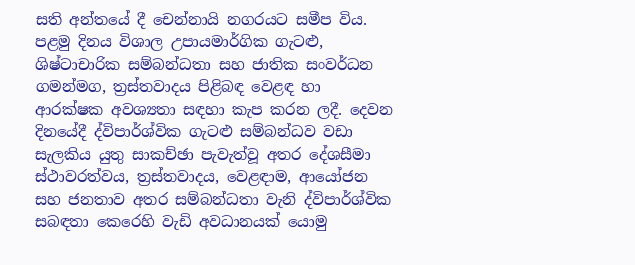සති අන්තයේ දී චෙන්නායි නගරයට සමීප විය. පළමු දිනය විශාල උපායමාර්ගික ගැටළු, ශිෂ්ටාචාරික සම්බන්ධතා සහ ජාතික සංවර්ධන ගමන්මග, ත්‍රස්තවාදය පිළිබඳ වෙළඳ හා ආරක්ෂක අවශ්‍යතා සඳහා කැප කරන ලදී. දෙවන දිනයේදී ද්විපාර්ශ්වික ගැටළු සම්බන්ධව වඩා සැලකිය යුතු සාකච්ඡා පැවැත්වූ අතර දේශසීමා ස්ථාවරත්වය, ත්‍රස්තවාදය, වෙළඳාම, ආයෝජන සහ ජනතාව අතර සම්බන්ධතා වැනි ද්විපාර්ශ්වික සබඳතා කෙරෙහි වැඩි අවධානයක් යොමු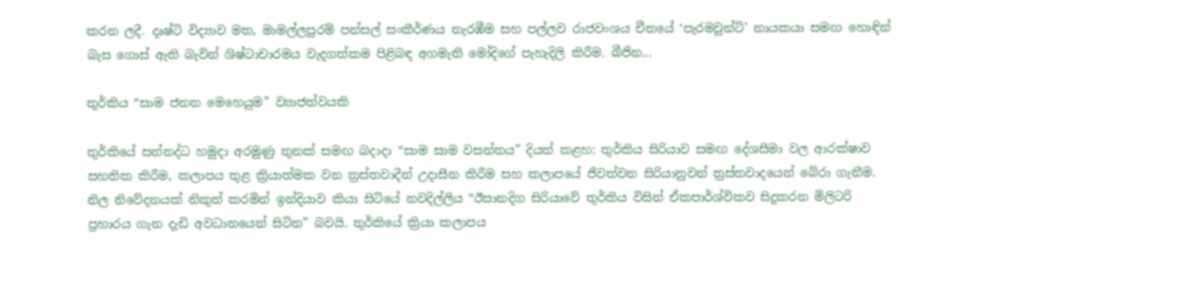කරන ලදී. දෘෂ්ටි විද්‍යාව මත, මාමල්ලපුරම් පන්සල් සංකීර්ණය නැරඹීම සහ පල්ලව රාජවංශය චීනයේ ‘පැරමවුන්ට්’ නායකයා සමඟ හොඳින් බැස ගොස් ඇති බැවින් ශිෂ්ටාචාරමය වැදගත්කම පිළිබඳ අගමැති මෝදිගේ පැහැදිලි කිරීම. බීජින...

තුර්කිය “සාම ජනන මෙහෙයුම” ව්‍යාජත්වයකි

තුර්කියේ සන්නද්ධ හමුදා අරමුණු තුනක් සමඟ බදාදා “සාම සාම වසන්තය” දියත් කළහ: තුර්කිය සිරියාව සමඟ දේශසීමා වල ආරක්ෂාව සහතික කිරීම, කලාපය තුළ ක්‍රියාත්මක වන ත්‍රස්තවාදීන් උදාසීන කිරීම සහ කලාපයේ ජීවත්වන සිරියානුවන් ත්‍රස්තවාදයෙන් බේරා ගැනීම. නිල නිවේදනයක් නිකුත් කරමින් ඉන්දියාව කියා සිටියේ නවදිල්ලිය “ඊසානදිග සිරියාවේ තුර්කිය විසින් ඒකපාර්ශ්විකව සිදුකරන මිලිටරි ප්‍රහාරය ගැන දැඩි අවධානයෙන් සිටින” බවයි. තුර්කියේ ක්‍රියා කලාපය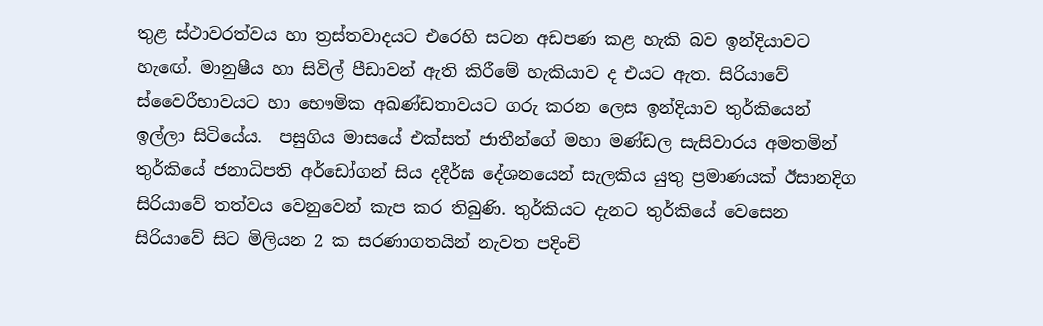තුළ ස්ථාවරත්වය හා ත්‍රස්තවාදයට එරෙහි සටන අඩපණ කළ හැකි බව ඉන්දියාවට හැඟේ. මානුෂීය හා සිවිල් පීඩාවන් ඇති කිරීමේ හැකියාව ද එයට ඇත. සිරියාවේ ස්වෛරීභාවයට හා භෞමික අඛණ්ඩතාවයට ගරු කරන ලෙස ඉන්දියාව තුර්කියෙන් ඉල්ලා සිටියේය.  පසුගිය මාසයේ එක්සත් ජාතීන්ගේ මහා මණ්ඩල සැසිවාරය අමතමින් තුර්කියේ ජනාධිපති අර්ඩෝගන් සිය දදීර්ඝ දේශනයෙන් සැලකිය යුතු ප්‍රමාණයක් ඊසානදිග සිරියාවේ තත්වය වෙනුවෙන් කැප කර තිබුණි. තුර්කියට දැනට තුර්කියේ වෙසෙන සිරියාවේ සිට මිලියන 2 ක සරණාගතයින් නැවත පදිංචි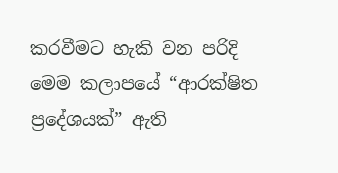කරවීමට හැකි වන පරිදි මෙම කලාපයේ “ආරක්ෂිත ප්‍රදේශයක්” ඇති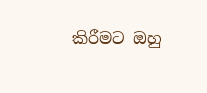කිරීමට ඔහු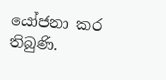යෝජනා කර තිබුණි.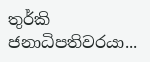තුර්කි ජනාධිපතිවරයා...